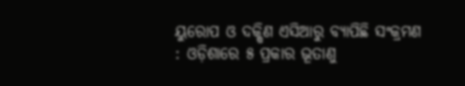ୟୁରୋପ ଓ ଦକ୍ଷିଣ ଏସିଆରୁ ବ୍ୟାପିଛି ସଂକ୍ରମଣ : ଓଡ଼ିଶାରେ ୫ ପ୍ରକାର ଭୂତାଣୁ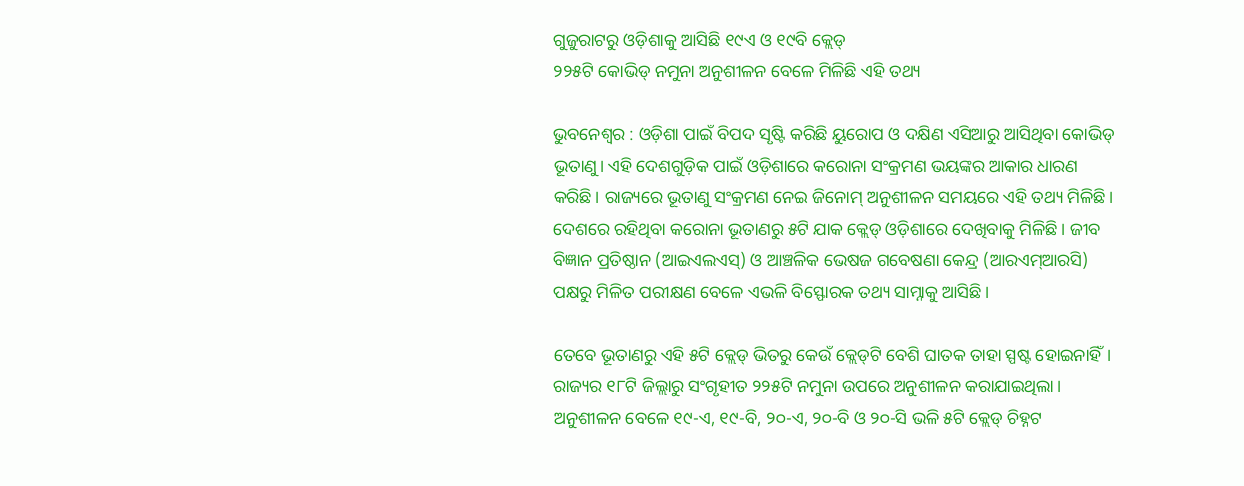ଗୁଜୁରାଟରୁ ଓଡ଼ିଶାକୁ ଆସିଛି ୧୯ଏ ଓ ୧୯ବି କ୍ଲେଡ୍‌
୨୨୫ଟି କୋଭିଡ୍‌ ନମୁନା ଅନୁଶୀଳନ ବେଳେ ମିଳିଛି ଏହି ତଥ୍ୟ

ଭୁବନେଶ୍ୱର : ଓଡ଼ିଶା ପାଇଁ ବିପଦ ସୃଷ୍ଟି କରିଛି ୟୁରୋପ ଓ ଦକ୍ଷିଣ ଏସିଆରୁ ଆସିଥିବା କୋଭିଡ୍ ଭୂତାଣୁ। ଏହି ଦେଶଗୁଡ଼ିକ ପାଇଁ ଓଡ଼ିଶାରେ କରୋନା ସଂକ୍ରମଣ ଭୟଙ୍କର ଆକାର ଧାରଣ କରିଛି। ରାଜ୍ୟରେ ଭୂତାଣୁ ସଂକ୍ରମଣ ନେଇ ଜିନୋମ୍‌ ଅନୁଶୀଳନ ସମୟରେ ଏହି ତଥ୍ୟ ମିଳିଛି। ଦେଶରେ ରହିଥିବା କରୋନା ଭୂତାଣରୁ ୫ଟି ଯାକ କ୍ଲେଡ୍ ଓଡ଼ିଶାରେ ଦେଖିବାକୁ ମିଳିଛି। ଜୀବ ବିଜ୍ଞାନ ପ୍ରତିଷ୍ଠାନ (ଆଇଏଲଏସ୍) ଓ ଆଞ୍ଚଳିକ ଭେଷଜ ଗବେଷଣା କେନ୍ଦ୍ର (ଆରଏମ୍‌ଆରସି) ପକ୍ଷରୁ ମିଳିତ ପରୀକ୍ଷଣ ବେଳେ ଏଭଳି ବିସ୍ଫୋରକ ତଥ୍ୟ ସାମ୍ନାକୁ ଆସିଛି।

ତେବେ ଭୂତାଣରୁ ଏହି ୫ଟି କ୍ଲେଡ୍ ଭିତରୁ କେଉଁ କ୍ଲେଡ୍‌ଟି ବେଶି ଘାତକ ତାହା ସ୍ପଷ୍ଟ ହୋଇନାହିଁ। ରାଜ୍ୟର ୧୮ଟି ଜିଲ୍ଲାରୁ ସଂଗୃହୀତ ୨୨୫ଟି ନମୁନା ଉପରେ ଅନୁଶୀଳନ କରାଯାଇଥିଲା। ଅନୁଶୀଳନ ବେଳେ ୧୯-ଏ, ୧୯-ବି, ୨୦-ଏ, ୨୦-ବି ଓ ୨୦-ସି ଭଳି ୫ଟି କ୍ଲେଡ୍‌ ଚିହ୍ନଟ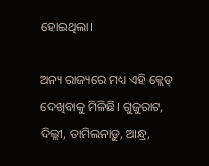ହୋଇଥିଲା।

ଅନ୍ୟ ରାଜ୍ୟରେ ମଧ୍ୟ ଏହି କ୍ଲେଡ୍‌ ଦେଖିବାକୁ ମିଳିଛି। ଗୁଜୁରାଟ, ଦିଲ୍ଲୀ, ତାମିଲନାଡ଼ୁ, ଆନ୍ଧ୍ର,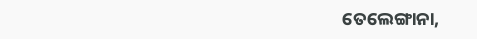ତେଲେଙ୍ଗାନା,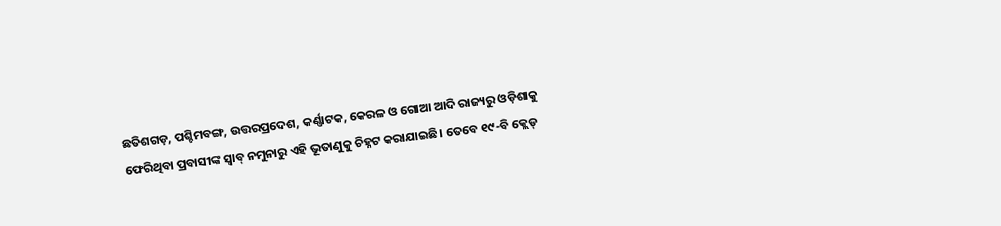ଛତିଶଗଡ଼, ପଶ୍ଚିମବଙ୍ଗ, ଉତ୍ତରପ୍ରଦେଶ, କର୍ଣ୍ଣାଟକ, କେରଳ ଓ ଗୋଆ ଆଦି ରାଜ୍ୟରୁ ଓଡ଼ିଶାକୁ ଫେରିଥିବା ପ୍ରବାସୀଙ୍କ ସ୍ବାବ୍ ନମୁନାରୁ ଏହି ଭୂତାଣୁକୁ ଚିହ୍ନଟ କରାଯାଇଛି। ତେବେ ୧୯-ବି କ୍ଲେଡ୍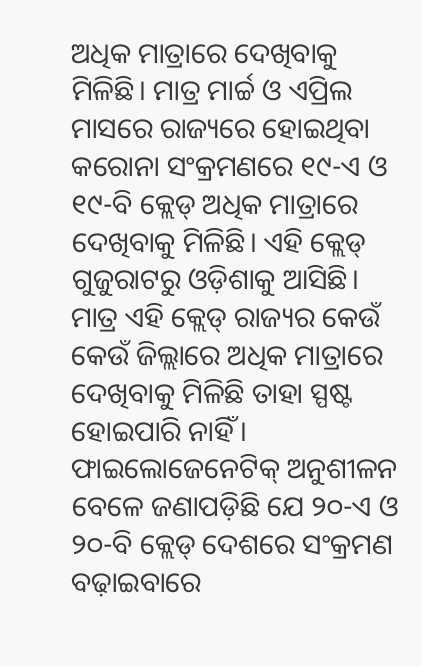ଅଧିକ ମାତ୍ରାରେ ଦେଖିବାକୁ ମିଳିଛି। ମାତ୍ର ମାର୍ଚ୍ଚ ଓ ଏପ୍ରିଲ ମାସରେ ରାଜ୍ୟରେ ହୋଇଥିବା କରୋନା ସଂକ୍ରମଣରେ ୧୯-ଏ ଓ ୧୯-ବି କ୍ଲେଡ୍‌ ଅଧିକ ମାତ୍ରାରେ ଦେଖିବାକୁ ମିଳିଛି। ଏହି କ୍ଲେଡ୍‌ ଗୁଜୁରାଟରୁ ଓଡ଼ିଶାକୁ ଆସିଛି। ମାତ୍ର ଏହି କ୍ଲେଡ୍‌ ରାଜ୍ୟର କେଉଁ କେଉଁ ଜିଲ୍ଲାରେ ଅଧିକ ମାତ୍ରାରେ ଦେଖିବାକୁ ମିଳିଛି ତାହା ସ୍ପଷ୍ଟ ହୋଇପାରି ନାହିଁ। ଫାଇଲୋଜେନେଟିକ୍ ଅନୁଶୀଳନ ବେଳେ ଜଣାପଡ଼ିଛି ଯେ ୨୦-ଏ ଓ ୨୦-ବି କ୍ଲେଡ୍‌ ଦେଶରେ ସଂକ୍ରମଣ ବଢ଼ାଇବାରେ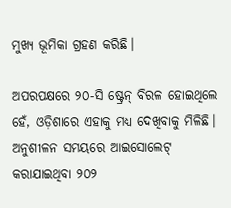ମୁଖ୍ୟ ଭୂମିକା ଗ୍ରହଣ କରିଛି।

ଅପରପକ୍ଷରେ ୨୦-ସି ଷ୍ଟ୍ରେନ୍ ବିରଳ ହୋଇଥିଲେ ହେଁ, ଓଡ଼ିଶାରେ ଏହାକୁ ମଧ୍ୟ ଦେଖିବାକୁ ମିଳିଛି। ଅନୁଶୀଳନ ସମୟରେ ଆଇସୋଲେଟ୍‌ କରାଯାଇଥିବା ୨୦୨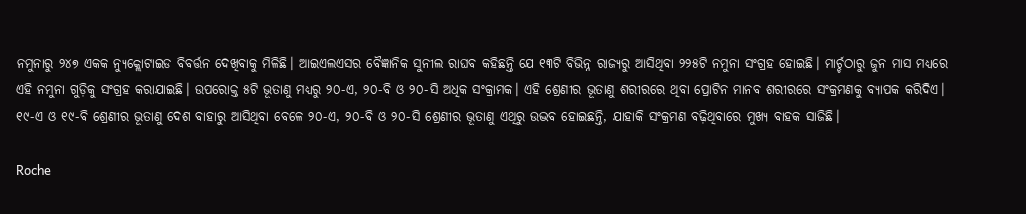ନମୁନାରୁ ୨୪୭ ଏକକ ନ୍ୟୁକ୍ଲୋଟାଇଡ ବିବର୍ତ୍ତନ ଦେଖିବାକୁ ମିଳିଛି। ଆଇଏଲଏସର ବୈଜ୍ଞାନିକ ସୁନୀଲ ରାଘବ କହିଛନ୍ତି ଯେ ୧୩ଟି ବିଭିନ୍ନ ରାଜ୍ୟରୁ ଆସିଥିବା ୨୨୫ଟି ନମୁନା ସଂଗ୍ରହ ହୋଇଛି। ମାର୍ଚ୍ଚଠାରୁ ଜୁନ ମାସ ମଧ୍ୟରେ ଏହି ନମୁନା ଗୁଡ଼ିକୁ ସଂଗ୍ରହ କରାଯାଇଛି। ଉପରୋକ୍ତ ୫ଟି ଭୂତାଣୁ ମଧ୍ୟରୁ ୨୦-ଏ, ୨୦-ବି ଓ ୨୦-ସି ଅଧିକ ସଂକ୍ରାମକ। ଏହି ଶ୍ରେଣୀର ଭୂତାଣୁ ଶରୀରରେ ଥିବା ପ୍ରୋଟିନ ମାନବ ଶରୀରରେ ସଂକ୍ରମଣକୁ ବ୍ୟାପକ କରିଦିଏ। ୧୯-ଏ ଓ ୧୯-ବି ଶ୍ରେଣୀର ଭୂତାଣୁ ଦେଶ ବାହାରୁ ଆସିଥିବା ବେଳେ ୨୦-ଏ, ୨୦-ବି ଓ ୨୦-ସି ଶ୍ରେଣୀର ଭୂତାଣୁ ଏଥିରୁ ଉଦ୍ଭବ ହୋଇଛନ୍ତି, ଯାହାକି ସଂକ୍ରମଣ ବଢ଼ିଥିବାରେ ମୁଖ୍ୟ ବାହକ ସାଜିଛି।

Roche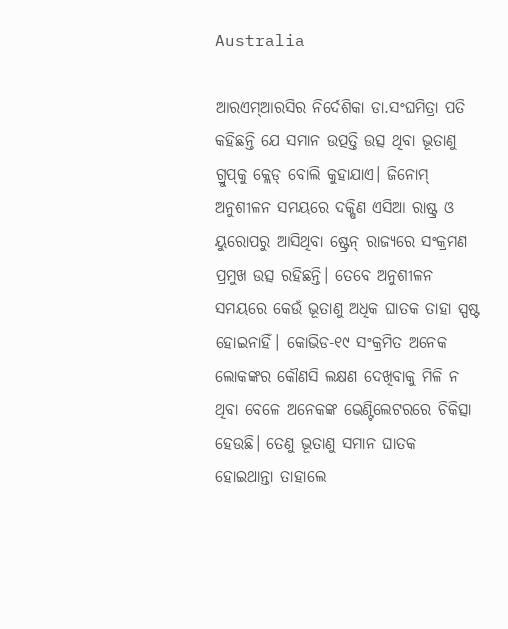Australia

ଆରଏମ୍ଆରସିର ନିର୍ଦେଶିକା ଡା.ସଂଘମିତ୍ରା ପତି କହିଛନ୍ତି ଯେ ସମାନ ଉତ୍ପତ୍ତି ଉତ୍ସ ଥିବା ‌ଭୂତାଣୁ ଗ୍ରୁପ୍‌କୁ କ୍ଲେଡ୍‌ ବୋଲି କୁହାଯାଏ। ଜିନୋମ୍‌ ଅନୁଶୀଳନ ସମୟରେ ଦକ୍ଷିଣ ଏସିଆ ରାଷ୍ଟ୍ର ଓ ୟୁରୋପରୁ ଆସିଥିବା ଷ୍ଟ୍ରେନ୍ ରାଜ୍ୟରେ ସଂକ୍ରମଣ ପ୍ରମୁଖ ଉତ୍ସ ରହିଛନ୍ତି। ତେବେ ଅନୁଶୀଳନ ସମୟ‌ରେ କେଉଁ ଭୂତାଣୁ ଅଧିକ ଘାତକ ତାହା ସ୍ପଷ୍ଟ ହୋଇନାହିଁ। କୋଭିଡ-୧୯ ସଂକ୍ରମିତ ଅନେକ ଲୋକଙ୍କର କୌଣସି ଲକ୍ଷଣ ଦେଖିବାକୁ ମିଳି ନ ଥିବା ବେଳେ ଅନେକଙ୍କ ଭେଣ୍ଟିଲେଟରରେ ଚିକିତ୍ସା ହେଉଛି। ତେଣୁ ଭୂତାଣୁ ସମାନ ଘାତକ ହୋଇଥାନ୍ତା ତାହାଲେ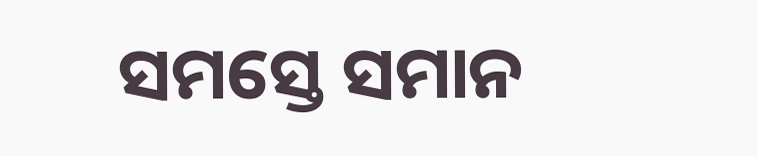ସମସ୍ତେ ସମାନ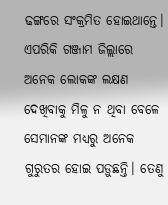ଢଙ୍ଗରେ ସଂକ୍ରମିତ ହୋଇଥାନ୍ତେ। ଏପରିକି ଗଞ୍ଜାମ ଜିଲ୍ଲାରେ ଅନେକ ଲୋକଙ୍କ ଲକ୍ଷଣ ଦେଖିବାକୁ ମିଳୁ ନ ଥିବା ବେଳେ ସେମାନଙ୍କ ମଧ୍ୟରୁ ଅନେକ ଗୁରୁତର ହୋଇ ପଡ଼ୁଛନ୍ତି। ତେଣୁ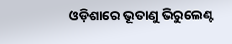ଓଡ଼ିଶାରେ ଭୂତାଣୁ ଭିରୁଲେଣ୍ଟ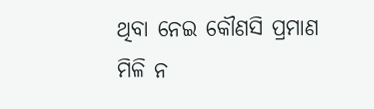ଥିବା ନେଇ କୌଣସି ପ୍ରମାଣ ମିଳି ନ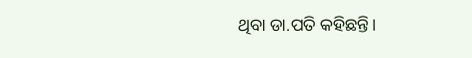ଥିବା ଡା.ପତି କହିଛନ୍ତି।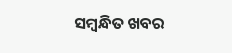ସମ୍ବନ୍ଧିତ ଖବର